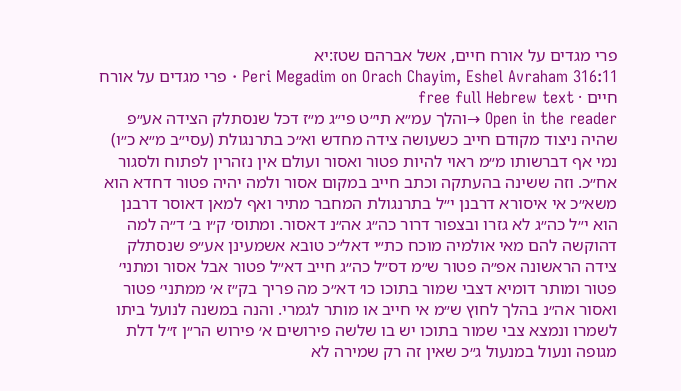פרי מגדים על אורח חיים, אשל אברהם שטז:יא
Peri Megadim on Orach Chayim, Eshel Avraham 316:11 · פרי מגדים על אורח חיים · free full Hebrew text
Open in the reader →והלך עמ״א תי״ט פי״ג מ״ז דכל שנסתלק הצידה אע״פ שהיה ניצוד מקודם חייב כשעושה צידה מחדש וא״כ בתרנגולת (עסי״ב מ״א כ״ו) נמי אף דברשותו מ״מ ראוי להיות פטור ואסור ועולם אין נזהרין לפתוח ולסגור אח״כ. וזה ששינה בהעתקה וכתב חייב במקום אסור ולמה יהיה פטור דחדא הוא משא״כ אי איסורא דרבנן י״ל בתרנגולת המחבר מתיר ואף למאן דאוסר דרבנן הוא י״ל כה״ג לא גזרו ובצפור דרור כה״ג אה״נ דאסור. ומתוס׳ ק״ו ב׳ ד״ה למה דהוקשה להם מאי אולמיה מוכח כת״י דאל״כ טובא אשמעינן אע״פ שנסתלק צידה הראשונה אפ״ה פטור ש״מ דס״ל כה״ג חייב דא״ל פטור אבל אסור ומתני׳ פטור ומותר דומיא דצבי שמור בתוכו כו׳ דא״כ מה פריך בק״ז א׳ ממתני׳ פטור ואסור אה״נ בהלך לחוץ ש״מ אי חייב או מותר לגמרי. והנה במשנה לנועל ביתו לשמרו ונמצא צבי שמור בתוכו יש בו שלשה פירושים א׳ פירוש הר״ן ז״ל דלת מגופה ונעול במנעול ג״כ שאין זה רק שמירה לא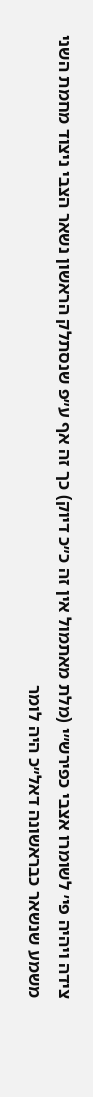צידה ויהיה פי׳ לשומרו אצבי כפירש״י (מלת מאתמול אין זה כ״כ דיוק) כך זה אף ע״פ שנסתלק הראשון נשאר הצבי ניצוד מחמת השני משמע שנשאר כבראשונה דאל״כ היה לומר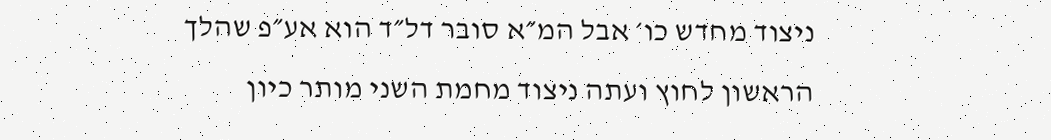ניצוד מחדש כו׳ אבל המ״א סובר דל״ד הוא אע״פ שהלך הראשון לחוץ ועתה ניצוד מחמת השני מותר כיון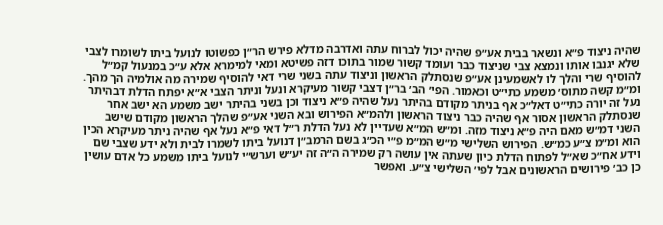שהיה ניצוד פ״א ונשאר בבית אע״פ שהיה יכול לברוח עתה ואדרבה מדלא פירש הר״ן כפשוטו לנועל ביתו לשומרו לצבי שלא יגנבו אותו ונמצא צבי שניצוד כבר ועומד קשור שמור בתוכו דזה פשיטא ומאי למימרא אלא ע״כ במנעול קמ״ל להוסיף שרי והלך לו לאשמעינן אע״פ שנסתלק הראשון וניצוד עתה בשני שרי דאי להוסיף שמירה מה אולמיה הך מהך. ומ״מ קשה מתוס׳ משמע כתי״ט וכאמור. הפי׳ הב׳ בר״ן דצבי קשור מעיקרא ונעל וניתר הצבי א״א יפתח הדלת דבהיתר נעל זה יורה כתי״ט דאל״כ אף בניתר מקודם בהיתר נעל שהיה פ״א ניצוד וכן בשני בהיתר ישב משמע הא ישב אחר שנסתלק הראשון אסור אף שהיה כבר ניצוד הראשון ולהמ״א הפירוש ובא השני אע״פ שהלך הראשון מקודם שישב השני דמ״ש מאם היה פ״א ניצוד מזה. ומ״ש המ״א שעדיין לא נעל הדלת ר״ל דאי פ״א נעל אף שהיה ניתר מעיקרא הכין הוא ומ״מ צ״ע כמ״ש. הפירוש השלישי מ״ש המ״מ פ״י הכ״ג בשם הרמב״ן דנועל ביתו לשמרו לבית ולא ידע שצבי שם וידע אח״כ שא״ל לפתוח הדלת כיון שעתה אין עושה רק שמירה ה״ה זה יע״ש וערש״י לנועל ביתו משמע כל אדם עושין כן כב׳ פירושים הראשונים אבל לפי׳ השלישי צ״ע. ואפשר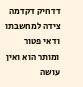דדחיק דקדמה צידה למחשבתו ודאי פטור ומותר הוא ואין עושה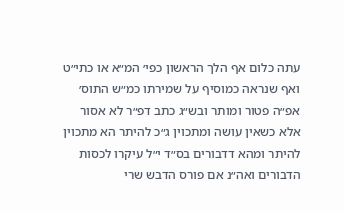עתה כלום אף הלך הראשון כפי׳ המ״א או כתי״ט ואף שנראה כמוסיף על שמירתו כמ״ש התוס׳ אפ״ה פטור ומותר ובש״ג כתב דפ״ר לא אסור אלא כשאין עושה ומתכוין ג״כ להיתר הא מתכוין להיתר ומהא דדבורים בס״ד י״ל עיקרו לכסות הדבורים ואה״נ אם פורס הדבש שרי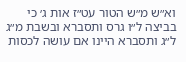וא״ש מ״ש הטור עט״ז אות ג׳ כי בביצה ל״ו גרס ותסברא ובשבת מ״ג ל״ג ותסברא היינו אם עושה לכסות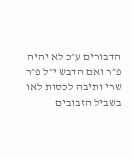הדבורים ע״כ לא יהיה פ״ר ואם הדבש י״ל פ״ר שרי ותיבה לכסות לאו בשביל הזבובים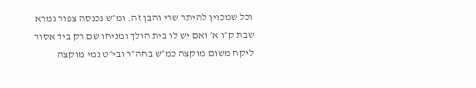וכל שמכוין להיתר שרי והבן זה. ומ״ש נכנסה צפור גמרא שבת ק״ו א׳ ואם יש לו בית הולך ומניחו שם רק ביד אסור ליקח משום מוקצה כמ״ש בחה״ר ובי״ט נמי מוקצה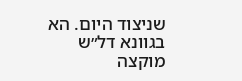שניצוד היום. הא בגוונא דל״ש מוקצה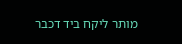מותר ליקח ביד דכבר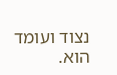נצוד ועומד הוא.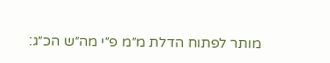מותר לפתוח הדלת מ״מ פ״י מה״ש הכ״ג: